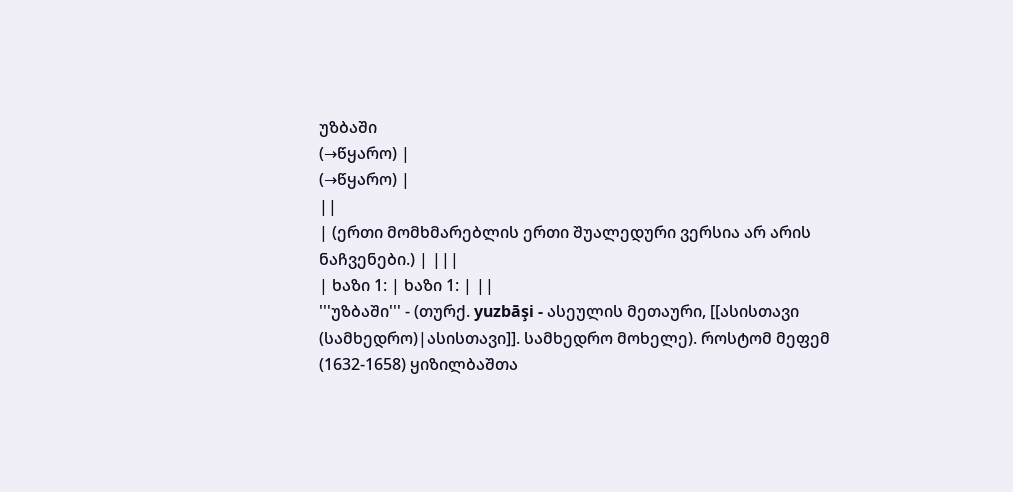უზბაში
(→წყარო) |
(→წყარო) |
||
| (ერთი მომხმარებლის ერთი შუალედური ვერსია არ არის ნაჩვენები.) | |||
| ხაზი 1: | ხაზი 1: | ||
'''უზბაში''' - (თურქ. yuzbāşi - ასეულის მეთაური, [[ასისთავი (სამხედრო)|ასისთავი]]. სამხედრო მოხელე). როსტომ მეფემ (1632-1658) ყიზილბაშთა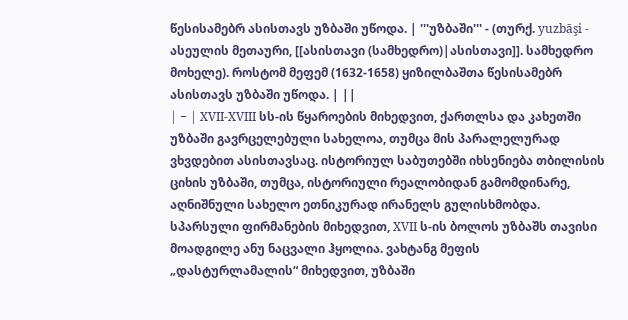წესისამებრ ასისთავს უზბაში უწოდა. | '''უზბაში''' - (თურქ. yuzbāşi - ასეულის მეთაური, [[ასისთავი (სამხედრო)|ასისთავი]]. სამხედრო მოხელე). როსტომ მეფემ (1632-1658) ყიზილბაშთა წესისამებრ ასისთავს უზბაში უწოდა. | ||
| − | XVII-XVIII სს-ის წყაროების მიხედვით, ქართლსა და კახეთში უზბაში გავრცელებული სახელოა, თუმცა მის პარალელურად ვხვდებით ასისთავსაც. ისტორიულ საბუთებში იხსენიება თბილისის ციხის უზბაში, თუმცა, ისტორიული რეალობიდან გამომდინარე, აღნიშნული სახელო ეთნიკურად ირანელს გულისხმობდა. სპარსული ფირმანების მიხედვით, XVII ს-ის ბოლოს უზბაშს თავისი მოადგილე ანუ ნაცვალი ჰყოლია. ვახტანგ მეფის „დასტურლამალის“ მიხედვით, უზბაში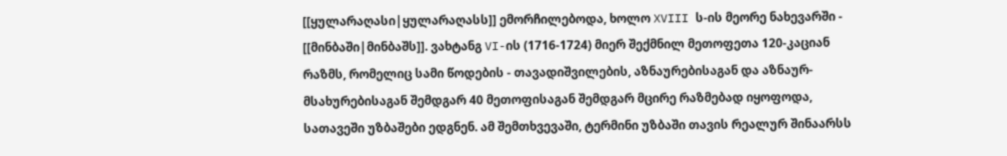[[ყულარაღასი|ყულარაღასს]] ემორჩილებოდა, ხოლო XVIII ს-ის მეორე ნახევარში - [[მინბაში|მინბაშს]]. ვახტანგ VI-ის (1716-1724) მიერ შექმნილ მეთოფეთა 120-კაციან რაზმს, რომელიც სამი წოდების - თავადიშვილების, აზნაურებისაგან და აზნაურ-მსახურებისაგან შემდგარ 40 მეთოფისაგან შემდგარ მცირე რაზმებად იყოფოდა, სათავეში უზბაშები ედგნენ. ამ შემთხვევაში, ტერმინი უზბაში თავის რეალურ შინაარსს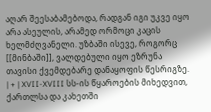აღარ შეესაბამებოდა, რადგან იგი უკვე იყო არა ასეულის, არამედ ორმოცი კაცის ხელმძღვანელი. უზბაში ისევე, როგორც [[მინბაში]], ვალდებული იყო ეზრუნა თავისი ქვემდებარე დანაყოფის წესრიგზე. | + | XVII-XVIII სს-ის წყაროების მიხედვით, ქართლსა და კახეთში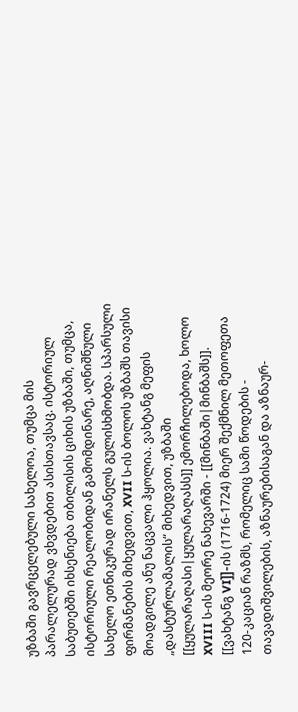უზბაში გავრცელებული სახელოა, თუმცა მის პარალელურად ვხვდებით ასისთავსაც. ისტორიულ საბუთებში იხსენიება თბილისის ციხის უზბაში, თუმცა, ისტორიული რეალობიდან გამომდინარე, აღნიშნული სახელო ეთნიკურად ირანელს გულისხმობდა. სპარსული ფირმანების მიხედვით, XVII ს-ის ბოლოს უზბაშს თავისი მოადგილე ანუ ნაცვალი ჰყოლია. ვახტანგ მეფის „დასტურლამალის“ მიხედვით, უზბაში [[ყულარაღასი|ყულარაღასს]] ემორჩილებოდა, ხოლო XVIII ს-ის მეორე ნახევარში - [[მინბაში|მინბაშს]]. [[ვახტანგ VI]]-ის (1716-1724) მიერ შექმნილ მეთოფეთა 120-კაციან რაზმს, რომელიც სამი წოდების - თავადიშვილების, აზნაურებისაგან და აზნაურ-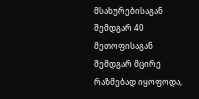მსახურებისაგან შემდგარ 40 მეთოფისაგან შემდგარ მცირე რაზმებად იყოფოდა,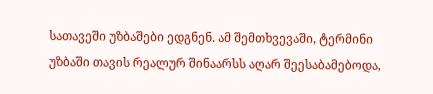სათავეში უზბაშები ედგნენ. ამ შემთხვევაში, ტერმინი უზბაში თავის რეალურ შინაარსს აღარ შეესაბამებოდა,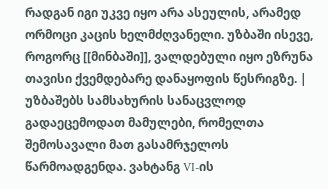რადგან იგი უკვე იყო არა ასეულის, არამედ ორმოცი კაცის ხელმძღვანელი. უზბაში ისევე, როგორც [[მინბაში]], ვალდებული იყო ეზრუნა თავისი ქვემდებარე დანაყოფის წესრიგზე. |
უზბაშებს სამსახურის სანაცვლოდ გადაეცემოდათ მამულები, რომელთა შემოსავალი მათ გასამრჯელოს წარმოადგენდა. ვახტანგ VI-ის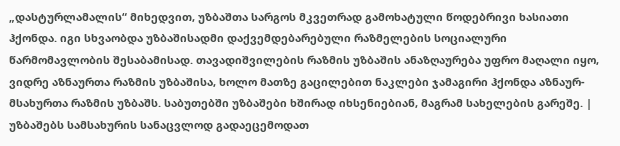„დასტურლამალის“ მიხედვით, უზბაშთა სარგოს მკვეთრად გამოხატული წოდებრივი ხასიათი ჰქონდა. იგი სხვაობდა უზბაშისადმი დაქვემდებარებული რაზმელების სოციალური წარმომავლობის შესაბამისად. თავადიშვილების რაზმის უზბაშის ანაზღაურება უფრო მაღალი იყო, ვიდრე აზნაურთა რაზმის უზბაშისა, ხოლო მათზე გაცილებით ნაკლები ჯამაგირი ჰქონდა აზნაურ-მსახურთა რაზმის უზბაშს. საბუთებში უზბაშები ხშირად იხსენიებიან, მაგრამ სახელების გარეშე. | უზბაშებს სამსახურის სანაცვლოდ გადაეცემოდათ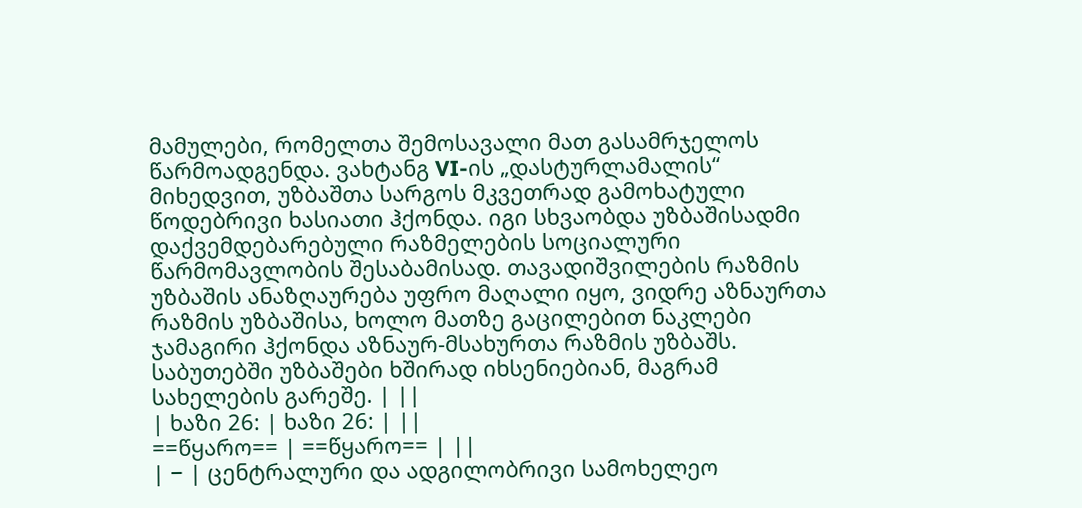მამულები, რომელთა შემოსავალი მათ გასამრჯელოს წარმოადგენდა. ვახტანგ VI-ის „დასტურლამალის“ მიხედვით, უზბაშთა სარგოს მკვეთრად გამოხატული წოდებრივი ხასიათი ჰქონდა. იგი სხვაობდა უზბაშისადმი დაქვემდებარებული რაზმელების სოციალური წარმომავლობის შესაბამისად. თავადიშვილების რაზმის უზბაშის ანაზღაურება უფრო მაღალი იყო, ვიდრე აზნაურთა რაზმის უზბაშისა, ხოლო მათზე გაცილებით ნაკლები ჯამაგირი ჰქონდა აზნაურ-მსახურთა რაზმის უზბაშს. საბუთებში უზბაშები ხშირად იხსენიებიან, მაგრამ სახელების გარეშე. | ||
| ხაზი 26: | ხაზი 26: | ||
==წყარო== | ==წყარო== | ||
| − | ცენტრალური და ადგილობრივი სამოხელეო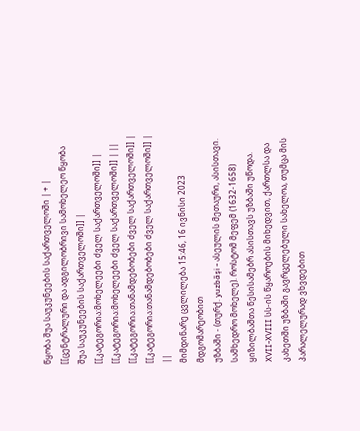წყობა შუა საუკუნეების საქართველოში | + | [[ცენტრალური და ადგილობრივი სამოხელეო წყობა შუა საუკუნეების საქართველოში]] |
[[კატეგორია:მოხელეები ძველ საქართველოში]] | [[კატეგორია:მოხელეები ძველ საქართველოში]] | ||
[[კატეგორია:თანამდებობები ძველ საქართველოში]] | [[კატეგორია:თანამდებობები ძველ საქართველოში]] | ||
მიმდინარე ცვლილება 15:46, 16 ივნისი 2023 მდგომარეობით
უზბაში - (თურქ. yuzbāşi - ასეულის მეთაური, ასისთავი. სამხედრო მოხელე). როსტომ მეფემ (1632-1658) ყიზილბაშთა წესისამებრ ასისთავს უზბაში უწოდა.
XVII-XVIII სს-ის წყაროების მიხედვით, ქართლსა და კახეთში უზბაში გავრცელებული სახელოა, თუმცა მის პარალელურად ვხვდებით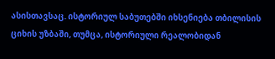ასისთავსაც. ისტორიულ საბუთებში იხსენიება თბილისის ციხის უზბაში, თუმცა, ისტორიული რეალობიდან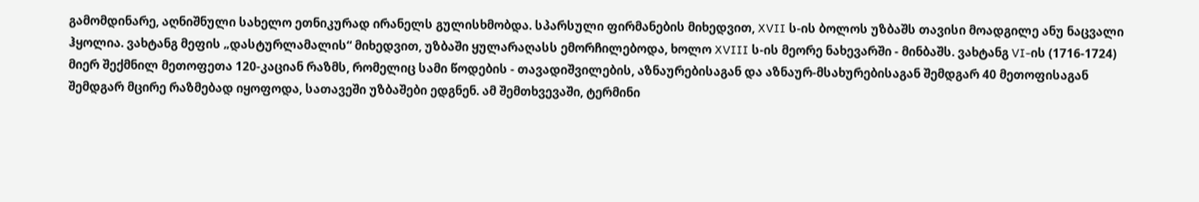გამომდინარე, აღნიშნული სახელო ეთნიკურად ირანელს გულისხმობდა. სპარსული ფირმანების მიხედვით, XVII ს-ის ბოლოს უზბაშს თავისი მოადგილე ანუ ნაცვალი ჰყოლია. ვახტანგ მეფის „დასტურლამალის“ მიხედვით, უზბაში ყულარაღასს ემორჩილებოდა, ხოლო XVIII ს-ის მეორე ნახევარში - მინბაშს. ვახტანგ VI-ის (1716-1724) მიერ შექმნილ მეთოფეთა 120-კაციან რაზმს, რომელიც სამი წოდების - თავადიშვილების, აზნაურებისაგან და აზნაურ-მსახურებისაგან შემდგარ 40 მეთოფისაგან შემდგარ მცირე რაზმებად იყოფოდა, სათავეში უზბაშები ედგნენ. ამ შემთხვევაში, ტერმინი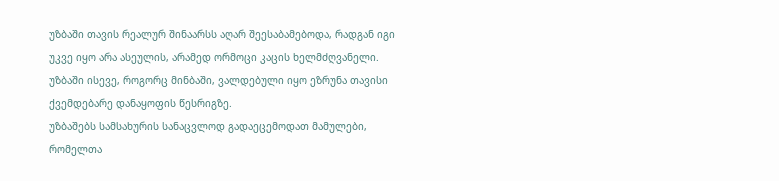უზბაში თავის რეალურ შინაარსს აღარ შეესაბამებოდა, რადგან იგი უკვე იყო არა ასეულის, არამედ ორმოცი კაცის ხელმძღვანელი. უზბაში ისევე, როგორც მინბაში, ვალდებული იყო ეზრუნა თავისი ქვემდებარე დანაყოფის წესრიგზე.
უზბაშებს სამსახურის სანაცვლოდ გადაეცემოდათ მამულები, რომელთა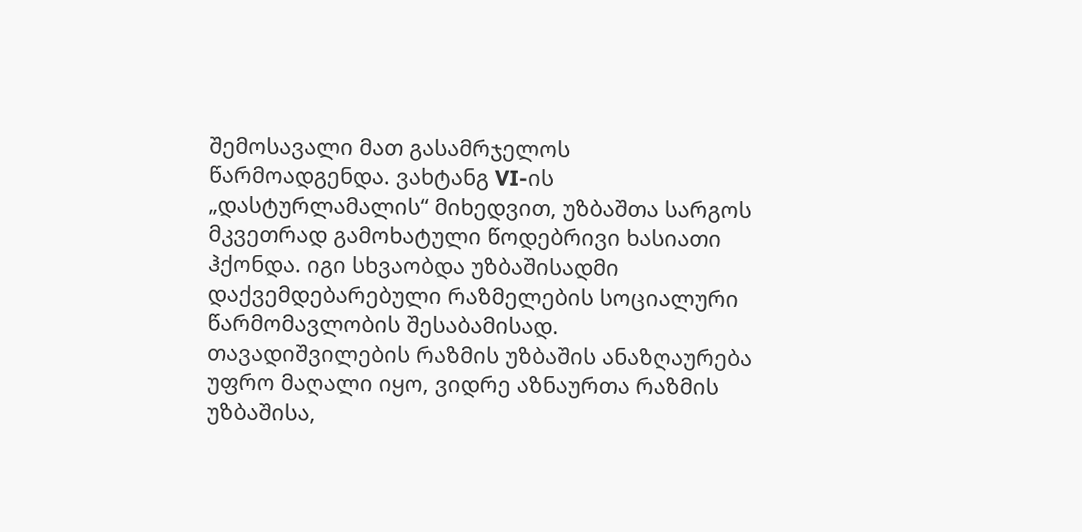შემოსავალი მათ გასამრჯელოს წარმოადგენდა. ვახტანგ VI-ის „დასტურლამალის“ მიხედვით, უზბაშთა სარგოს მკვეთრად გამოხატული წოდებრივი ხასიათი ჰქონდა. იგი სხვაობდა უზბაშისადმი დაქვემდებარებული რაზმელების სოციალური წარმომავლობის შესაბამისად. თავადიშვილების რაზმის უზბაშის ანაზღაურება უფრო მაღალი იყო, ვიდრე აზნაურთა რაზმის უზბაშისა,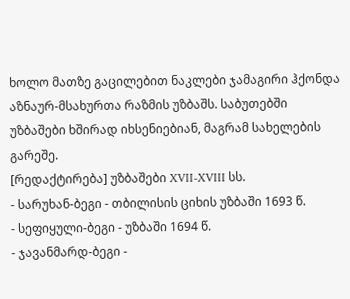ხოლო მათზე გაცილებით ნაკლები ჯამაგირი ჰქონდა აზნაურ-მსახურთა რაზმის უზბაშს. საბუთებში უზბაშები ხშირად იხსენიებიან, მაგრამ სახელების გარეშე.
[რედაქტირება] უზბაშები XVII-XVIII სს.
- სარუხან-ბეგი - თბილისის ციხის უზბაში 1693 წ.
- სეფიყული-ბეგი - უზბაში 1694 წ.
- ჯავანმარდ-ბეგი -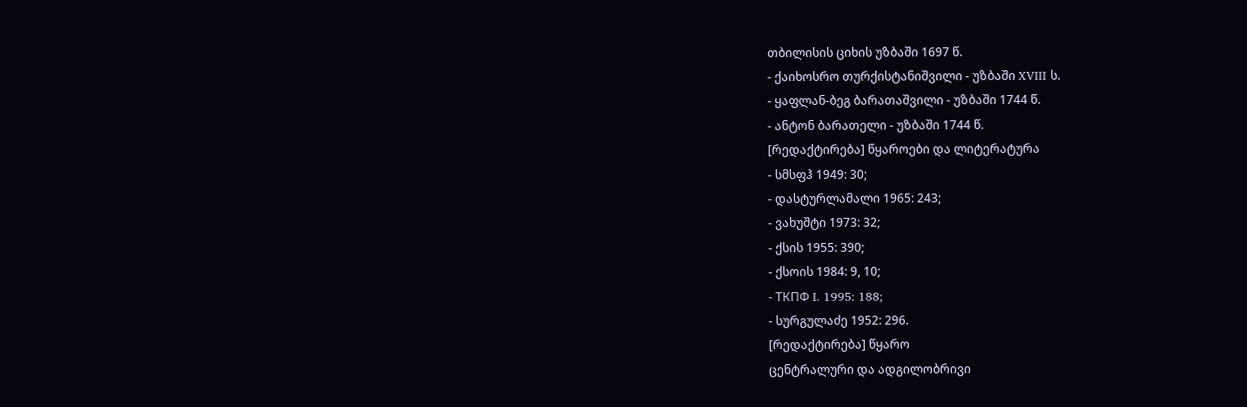თბილისის ციხის უზბაში 1697 წ.
- ქაიხოსრო თურქისტანიშვილი - უზბაში XVIII ს.
- ყაფლან-ბეგ ბარათაშვილი - უზბაში 1744 წ.
- ანტონ ბარათელი - უზბაში 1744 წ.
[რედაქტირება] წყაროები და ლიტერატურა
- სმსფჰ 1949: 30;
- დასტურლამალი 1965: 243;
- ვახუშტი 1973: 32;
- ქსის 1955: 390;
- ქსოის 1984: 9, 10;
- ТКПФ I. 1995: 188;
- სურგულაძე 1952: 296.
[რედაქტირება] წყარო
ცენტრალური და ადგილობრივი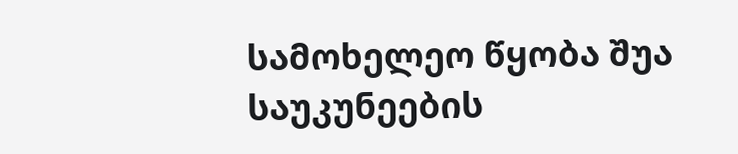სამოხელეო წყობა შუა საუკუნეების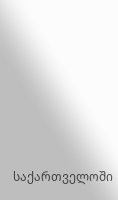საქართველოში